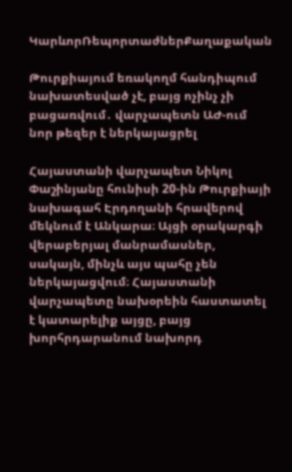ԿարևորՌեպորտաժներՔաղաքական

Թուրքիայում եռակողմ հանդիպում նախատեսված չէ, բայց ոչինչ չի բացառվում․ վարչապետն ԱԺ-ում նոր թեզեր է ներկայացրել

Հայաստանի վարչապետ Նիկոլ Փաշինյանը հունիսի 20-ին Թուրքիայի նախագահ Էրդողանի հրավերով մեկնում է Անկարա։ Այցի օրակարգի վերաբերյալ մանրամասներ, սակայն, մինչև այս պահը չեն ներկայացվում։ Հայաստանի վարչապետը նախօրեին հաստատել է կատարելիք այցը, բայց խորհրդարանում նախորդ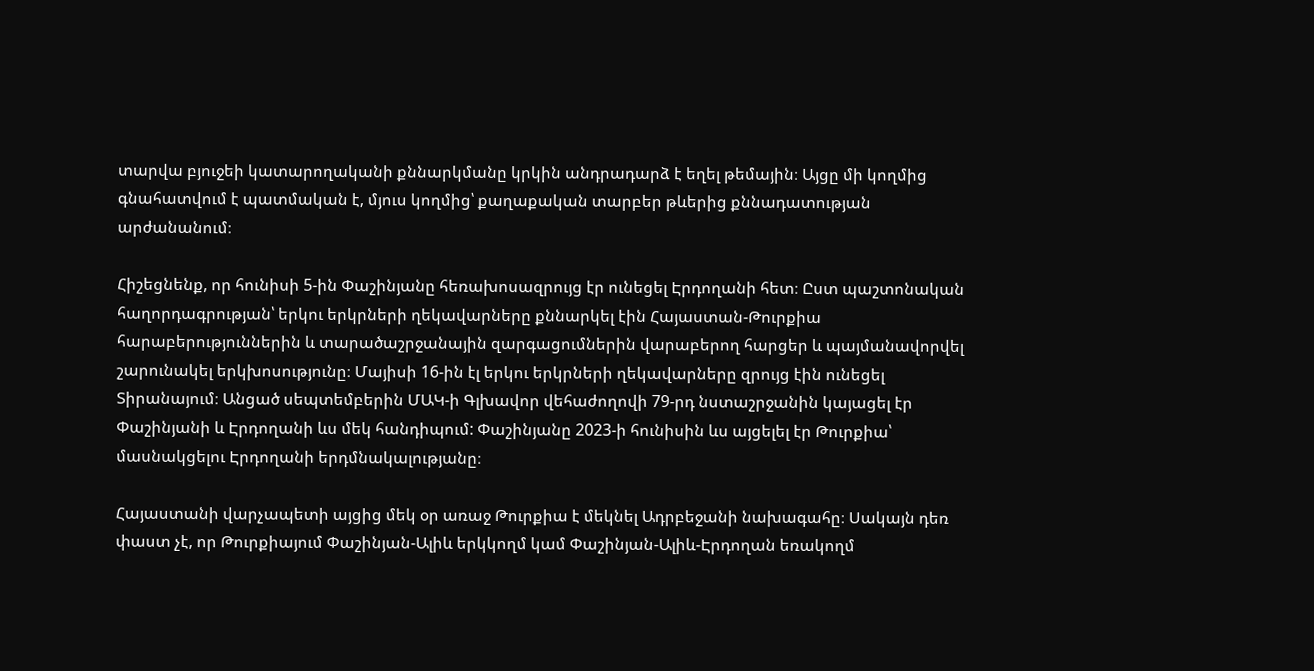տարվա բյուջեի կատարողականի քննարկմանը կրկին անդրադարձ է եղել թեմային։ Այցը մի կողմից գնահատվում է պատմական է, մյուս կողմից՝ քաղաքական տարբեր թևերից քննադատության արժանանում։

Հիշեցնենք, որ հունիսի 5-ին Փաշինյանը հեռախոսազրույց էր ունեցել Էրդողանի հետ։ Ըստ պաշտոնական հաղորդագրության՝ երկու երկրների ղեկավարները քննարկել էին Հայաստան-Թուրքիա հարաբերություններին և տարածաշրջանային զարգացումներին վարաբերող հարցեր և պայմանավորվել շարունակել երկխոսությունը։ Մայիսի 16-ին էլ երկու երկրների ղեկավարները զրույց էին ունեցել Տիրանայում։ Անցած սեպտեմբերին ՄԱԿ-ի Գլխավոր վեհաժողովի 79-րդ նստաշրջանին կայացել էր Փաշինյանի և Էրդողանի ևս մեկ հանդիպում: Փաշինյանը 2023-ի հունիսին ևս այցելել էր Թուրքիա՝ մասնակցելու Էրդողանի երդմնակալությանը։

Հայաստանի վարչապետի այցից մեկ օր առաջ Թուրքիա է մեկնել Ադրբեջանի նախագահը։ Սակայն դեռ  փաստ չէ, որ Թուրքիայում Փաշինյան-Ալիև երկկողմ կամ Փաշինյան-Ալիև-Էրդողան եռակողմ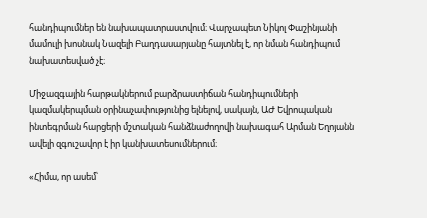հանդիպումներ են նախապատրաստվում։ Վարչապետ Նիկոլ Փաշինյանի մամուլի խոսնակ Նազելի Բաղդասարյանը հայտնել է, որ նման հանդիպում նախատեսված չէ։

Միջազգային հարթակներում բարձրաստիճան հանդիպումների կազմակերպման օրինաչափությունից ելնելով, սակայն, ԱԺ Եվրոպական ինտեգրման հարցերի մշտական հանձնաժողովի նախագահ Արման Եղոյանն ավելի զգուշավոր է իր կանխատեսումներում։

«Հիմա, որ ասեմ՝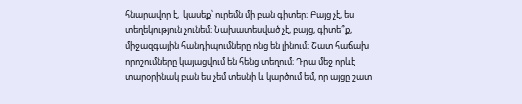հնարավոր է,  կասեք՝ ուրեմն մի բան գիտեր։ Բայց չէ, ես տեղեկություն չունեմ։ Նախատեսված չէ, բայց, գիտե՞ք, միջազգային հանդիպումները ոնց են լինում։ Շատ հաճախ որոշումները կայացվում են հենց տեղում։ Դրա մեջ որևէ տարօրինակ բան ես չեմ տեսնի և կարծում եմ, որ այցը շատ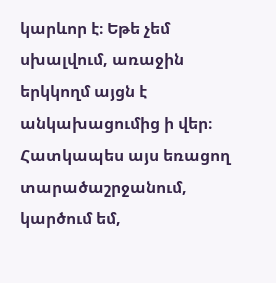կարևոր է։ Եթե չեմ սխալվում, առաջին երկկողմ այցն է անկախացումից ի վեր։ Հատկապես այս եռացող տարածաշրջանում, կարծում եմ,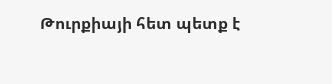Թուրքիայի հետ պետք է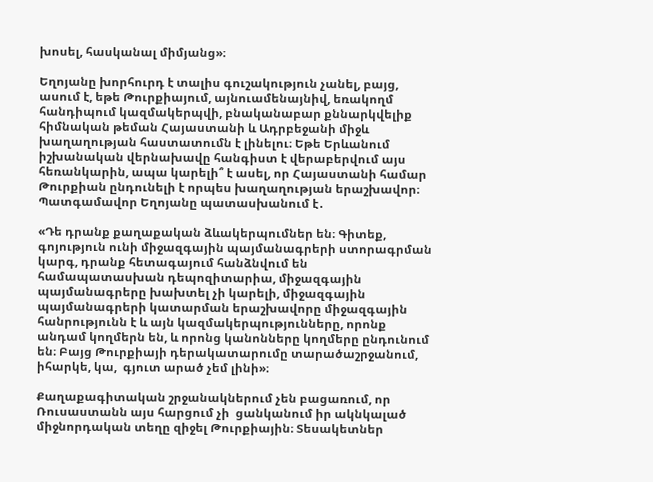խոսել, հասկանալ միմյանց»։

Եղոյանը խորհուրդ է տալիս գուշակություն չանել, բայց, ասում է, եթե Թուրքիայում, այնուամենայնիվ, եռակողմ հանդիպում կազմակերպվի, բնականաբար քննարկվելիք հիմնական թեման Հայաստանի և Ադրբեջանի միջև խաղաղության հաստատումն է լինելու։ Եթե Երևանում իշխանական վերնախավը հանգիստ է վերաբերվում այս հեռանկարին, ապա կարելի՞ է ասել, որ Հայաստանի համար Թուրքիան ընդունելի է որպես խաղաղության երաշխավոր։ Պատգամավոր Եղոյանը պատասխանում է․

«Դե դրանք քաղաքական ձևակերպումներ են։ Գիտեք, գոյություն ունի միջազգային պայմանագրերի ստորագրման կարգ, դրանք հետագայում հանձնվում են համապատասխան դեպոզիտարիա, միջազգային պայմանագրերը խախտել չի կարելի, միջազգային պայմանագրերի կատարման երաշխավորը միջազգային հանրությունն է և այն կազմակերպությունները, որոնք անդամ կողմերն են, և որոնց կանոնները կողմերը ընդունում են։ Բայց Թուրքիայի դերակատարումը տարածաշրջանում, իհարկե, կա,  գյուտ արած չեմ լինի»։

Քաղաքագիտական շրջանակներում չեն բացառում, որ Ռուսաստանն այս հարցում չի  ցանկանում իր ակնկալած միջնորդական տեղը զիջել Թուրքիային։ Տեսակետներ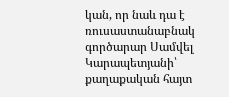կան, որ նաև դա է ռուսաստանաբնակ գործարար Սամվել Կարապետյանի՝ քաղաքական հայտ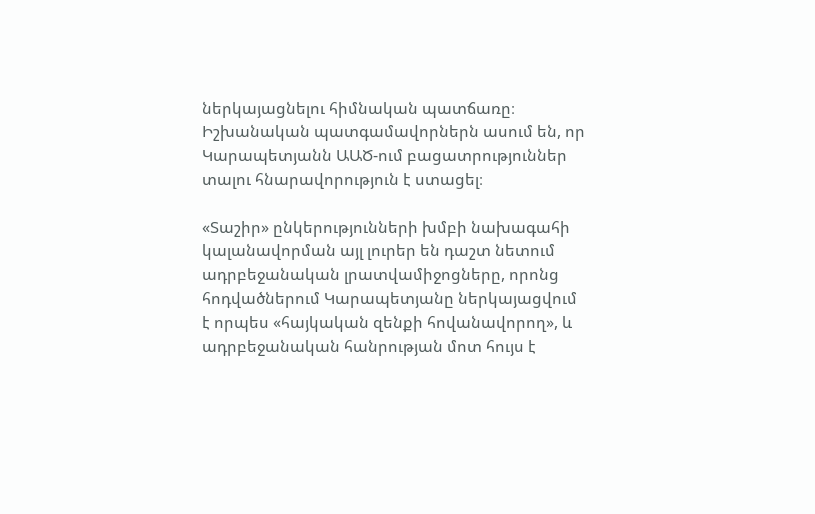ներկայացնելու հիմնական պատճառը։ Իշխանական պատգամավորներն ասում են, որ Կարապետյանն ԱԱԾ-ում բացատրություններ տալու հնարավորություն է ստացել։

«Տաշիր» ընկերությունների խմբի նախագահի կալանավորման այլ լուրեր են դաշտ նետում ադրբեջանական լրատվամիջոցները, որոնց հոդվածներում Կարապետյանը ներկայացվում է որպես «հայկական զենքի հովանավորող», և ադրբեջանական հանրության մոտ հույս է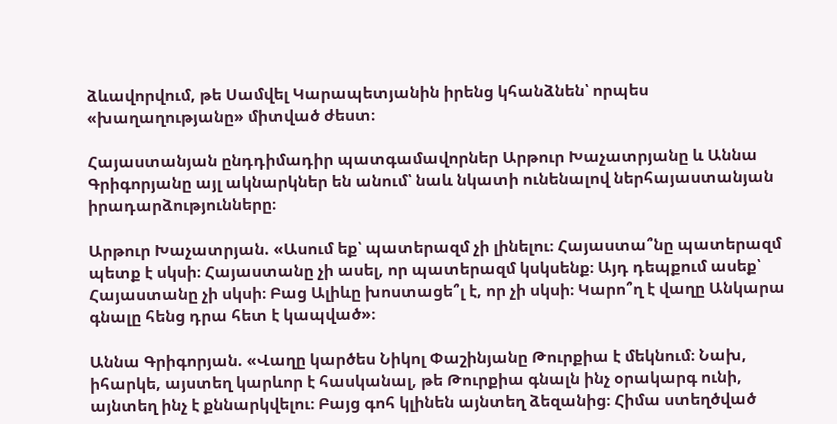ձևավորվում, թե Սամվել Կարապետյանին իրենց կհանձնեն՝ որպես «խաղաղությանը» միտված ժեստ։

Հայաստանյան ընդդիմադիր պատգամավորներ Արթուր Խաչատրյանը և Աննա Գրիգորյանը այլ ակնարկներ են անում՝ նաև նկատի ունենալով ներհայաստանյան իրադարձությունները։

Արթուր Խաչատրյան. «Ասում եք՝ պատերազմ չի լինելու։ Հայաստա՞նը պատերազմ պետք է սկսի։ Հայաստանը չի ասել, որ պատերազմ կսկսենք։ Այդ դեպքում ասեք՝ Հայաստանը չի սկսի։ Բաց Ալիևը խոստացե՞լ է, որ չի սկսի։ Կարո՞ղ է վաղը Անկարա գնալը հենց դրա հետ է կապված»։

Աննա Գրիգորյան. «Վաղը կարծես Նիկոլ Փաշինյանը Թուրքիա է մեկնում։ Նախ, իհարկե, այստեղ կարևոր է հասկանալ, թե Թուրքիա գնալն ինչ օրակարգ ունի, այնտեղ ինչ է քննարկվելու։ Բայց գոհ կլինեն այնտեղ ձեզանից։ Հիմա ստեղծված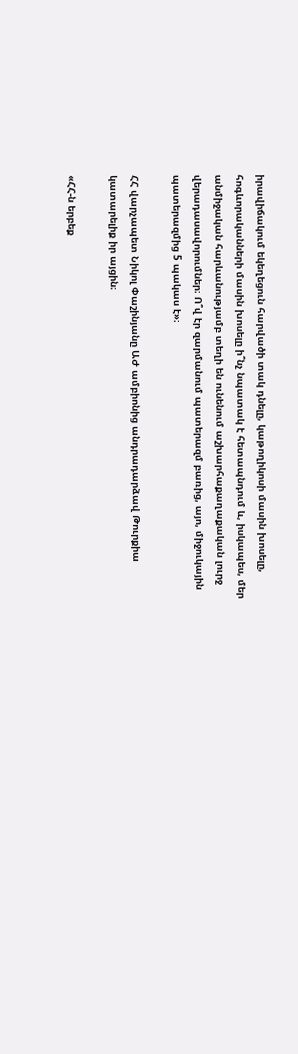իրավիճակում եկեղեցուն հարվածի տակ դնելը, կաթողիկոսի մասին խոսելը, հոգևորականների մասին խոսելը ի՞նչ նպատակ է հետապնդում և, իսկապես, մեր անմիջական հարևանությամբ տեղի են ունենում աշխարհաքաղաքական լուրջ վերադասավորումներ։ Ո՞վ էր զարմանում պատերազմ բառից, այո, միջուկային պատերազմից 5 պակաս է»։

ՀՀ վարչապետ Նիկոլ Փաշինյանը ԱԺ ամբիոնից անդրադարձավ Թուրքիա կատարելիք իր այցին։

«ՀՀ-ն երբեք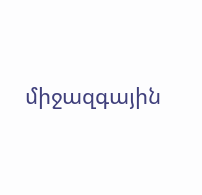միջազգային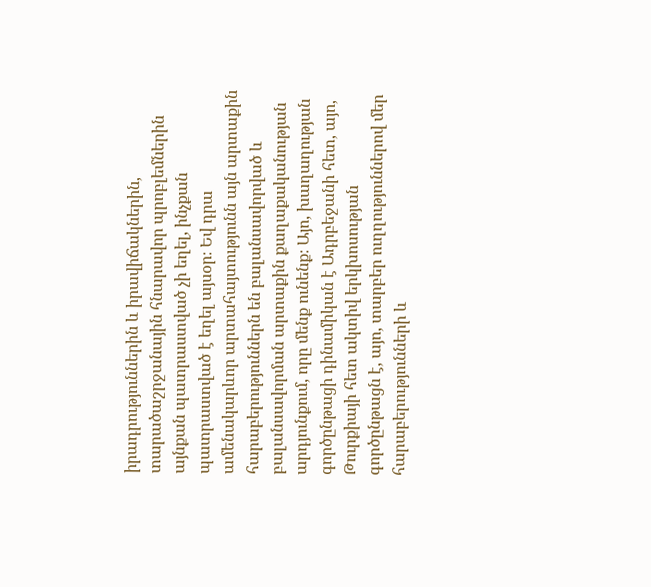իրադրություններին և իրավիճակներին, տարածաշրջանային հնարավոր պրոբլեմներին այնքան պատրաստված չի եղել, ինչքան պատրաստված է եղել այսօր։ Եվ դրա ամենակարևոր արտահայտությունն այն արտաքին հարաբերություններն են բալանսավորված և բալանսավորման արտաքին քաղաքականության արդյունքում, որը մենք ունենք։ Այո, խաղաղության գործընթացի դինամիկան է Ադրբեջանի հետ, այո, Թուրքիայի հետ ակտիվ երկխոսության գործընթացն է, այո, տարբեր ուղղություններով մեր հարաբերությունների և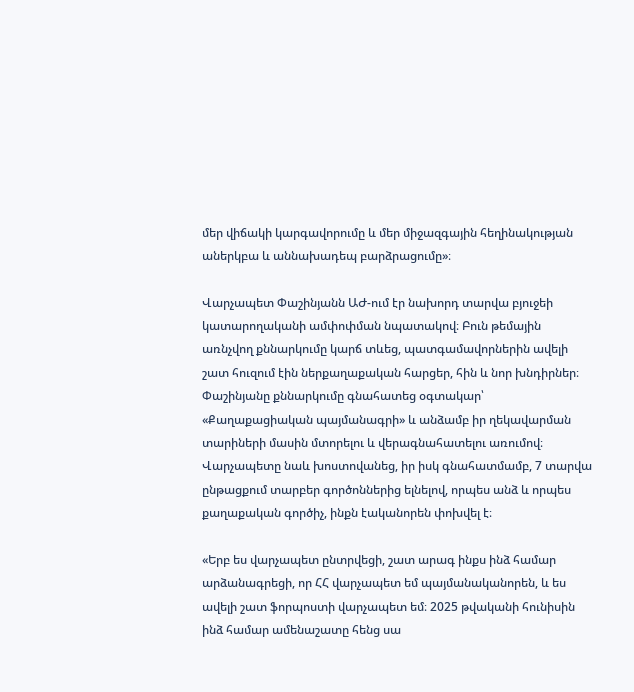մեր վիճակի կարգավորումը և մեր միջազգային հեղինակության աներկբա և աննախադեպ բարձրացումը»։

Վարչապետ Փաշինյանն ԱԺ-ում էր նախորդ տարվա բյուջեի կատարողականի ամփոփման նպատակով։ Բուն թեմային առնչվող քննարկումը կարճ տևեց, պատգամավորներին ավելի շատ հուզում էին ներքաղաքական հարցեր, հին և նոր խնդիրներ։ Փաշինյանը քննարկումը գնահատեց օգտակար՝ «Քաղաքացիական պայմանագրի» և անձամբ իր ղեկավարման տարիների մասին մտորելու և վերագնահատելու առումով։ Վարչապետը նաև խոստովանեց, իր իսկ գնահատմամբ, 7 տարվա ընթացքում տարբեր գործոններից ելնելով, որպես անձ և որպես քաղաքական գործիչ, ինքն էականորեն փոխվել է։

«Երբ ես վարչապետ ընտրվեցի, շատ արագ ինքս ինձ համար արձանագրեցի, որ ՀՀ վարչապետ եմ պայմանականորեն, և ես ավելի շատ ֆորպոստի վարչապետ եմ։ 2025 թվականի հունիսին ինձ համար ամենաշատը հենց սա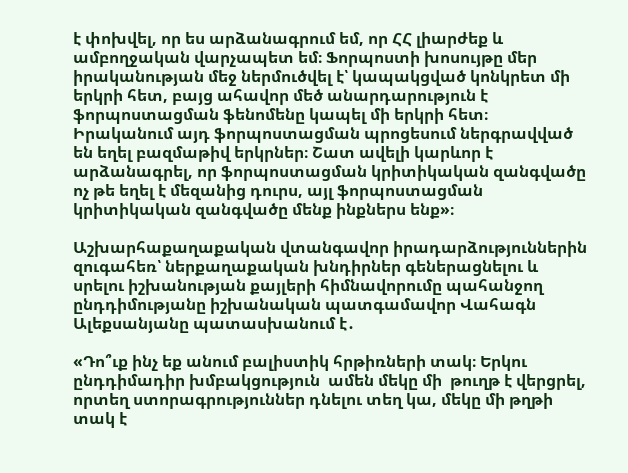է փոխվել, որ ես արձանագրում եմ, որ ՀՀ լիարժեք և ամբողջական վարչապետ եմ։ Ֆորպոստի խոսույթը մեր իրականության մեջ ներմուծվել է՝ կապակցված կոնկրետ մի երկրի հետ, բայց ահավոր մեծ անարդարություն է ֆորպոստացման ֆենոմենը կապել մի երկրի հետ։ Իրականում այդ ֆորպոստացման պրոցեսում ներգրավված են եղել բազմաթիվ երկրներ։ Շատ ավելի կարևոր է արձանագրել, որ ֆորպոստացման կրիտիկական զանգվածը ոչ թե եղել է մեզանից դուրս, այլ ֆորպոստացման կրիտիկական զանգվածը մենք ինքներս ենք»։

Աշխարհաքաղաքական վտանգավոր իրադարձություններին զուգահեռ՝ ներքաղաքական խնդիրներ գեներացնելու և սրելու իշխանության քայլերի հիմնավորումը պահանջող ընդդիմությանը իշխանական պատգամավոր Վահագն Ալեքսանյանը պատասխանում է․

«Դո՞ւք ինչ եք անում բալիստիկ հրթիռների տակ։ Երկու ընդդիմադիր խմբակցություն  ամեն մեկը մի  թուղթ է վերցրել, որտեղ ստորագրություններ դնելու տեղ կա, մեկը մի թղթի տակ է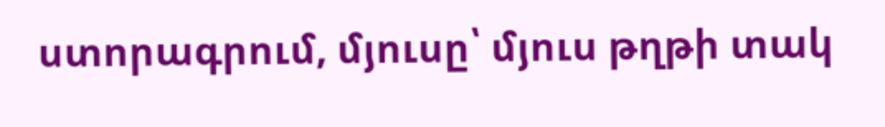ստորագրում, մյուսը՝ մյուս թղթի տակ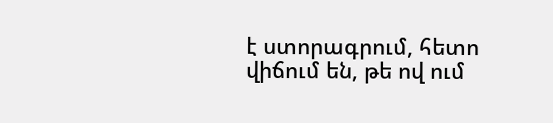է ստորագրում, հետո վիճում են, թե ով ում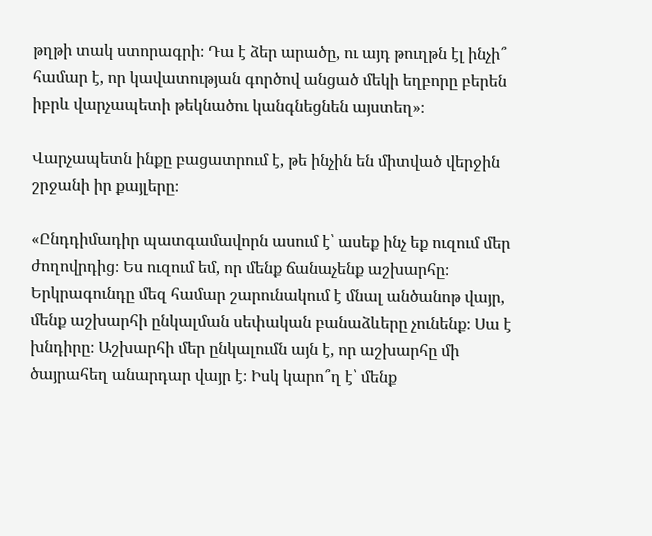թղթի տակ ստորագրի։ Դա է ձեր արածը, ու այդ թուղթն էլ ինչի՞ համար է, որ կավատության գործով անցած մեկի եղբորը բերեն իբրև վարչապետի թեկնածու կանգնեցնեն այստեղ»։

Վարչապետն ինքը բացատրում է, թե ինչին են միտված վերջին շրջանի իր քայլերը։

«Ընդդիմադիր պատգամավորն ասում է՝ ասեք ինչ եք ուզում մեր ժողովրդից։ Ես ուզում եմ, որ մենք ճանաչենք աշխարհը։ Երկրագունդը մեզ համար շարունակում է մնալ անծանոթ վայր, մենք աշխարհի ընկալման սեփական բանաձևերը չունենք։ Սա է խնդիրը։ Աշխարհի մեր ընկալումն այն է, որ աշխարհը մի  ծայրահեղ անարդար վայր է։ Իսկ կարո՞ղ է՝ մենք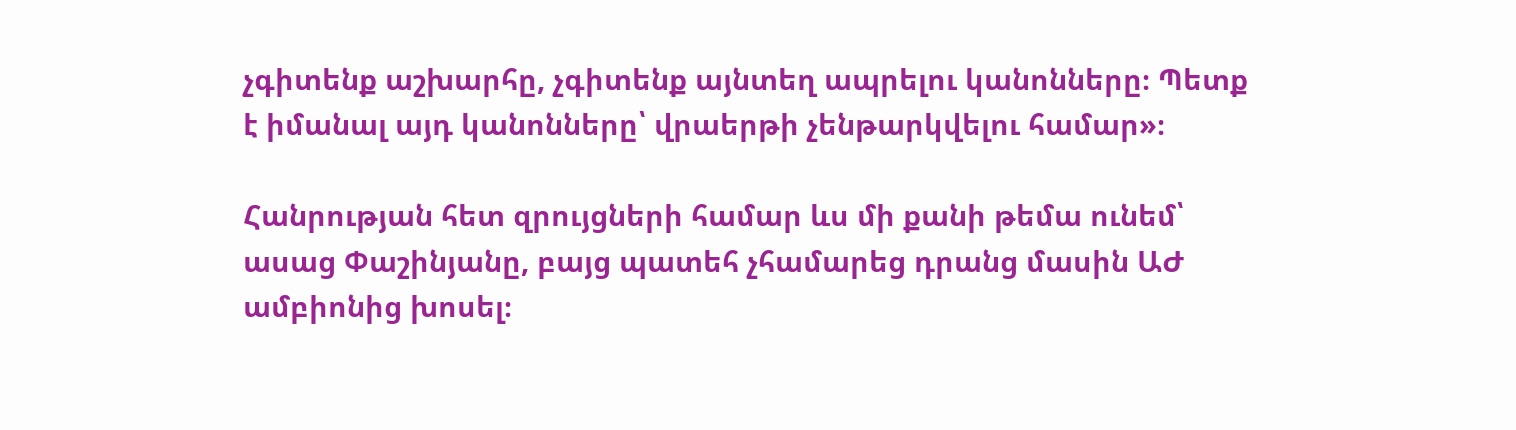չգիտենք աշխարհը, չգիտենք այնտեղ ապրելու կանոնները։ Պետք է իմանալ այդ կանոնները՝ վրաերթի չենթարկվելու համար»։

Հանրության հետ զրույցների համար ևս մի քանի թեմա ունեմ՝ ասաց Փաշինյանը, բայց պատեհ չհամարեց դրանց մասին ԱԺ ամբիոնից խոսել։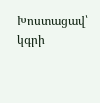Խոստացավ՝ կգրի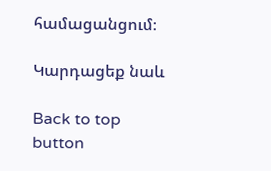համացանցում։

Կարդացեք նաև

Back to top button